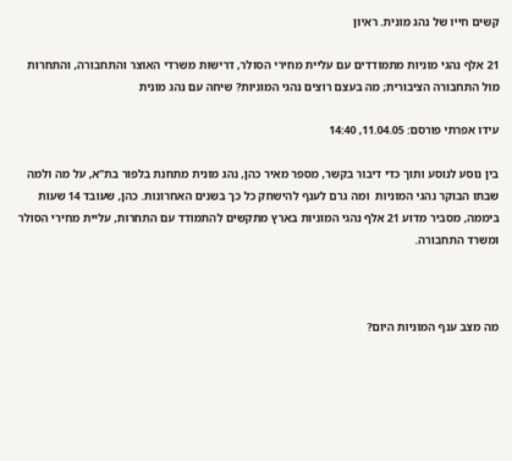קשים חייו של נהג מונית. ראיון

21 אלף נהגי מוניות מתמודדים עם עליית מחירי הסולר, דרישות משרדי האוצר והתחבורה, והתחרות מול התחבורה הציבורית; מה בעצם רוצים נהגי המוניות? שיחה עם נהג מונית

עידו אפרתי פורסם: 11.04.05, 14:40

בין נוסע לנוסע ותוך כדי דיבור בקשר, מספר מאיר כהן, נהג מונית מתחנת בלפור בת"א, על מה ולמה שבתו הבוקר נהגי המוניות  ומה גרם לענף להישחק כל כך בשנים האחרונות. כהן, שעובד 14 שעות ביממה, מסביר מדוע 21 אלף נהגי המוניות בארץ מתקשים להתמודד עם התחרות, עליית מחירי הסולר ומשרד התחבורה.



מה מצב ענף המוניות היום?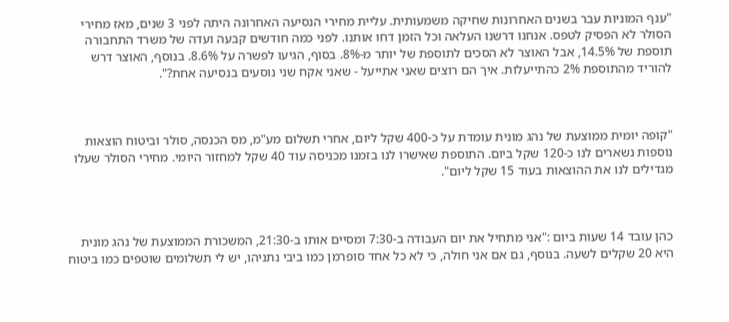"ענף המוניות עבר בשנים האחרונות שחיקה משמעותית. עליית מחירי הנסיעה האחרונה היתה לפני 3 שנים, מאז מחירי הסולר לא הפסיק לטפס. אנחנו דרשנו העלאה וכל הזמן דחו אותנו. לפני כמה חודשים קבעה ועדה של משרד התחבורה תוספת של 14.5%, אבל האוצר לא הסכים לתוספת של יותר מ-8%. בסוף, הגיעו לפשרה על 8.6%. בנוסף, האוצר דרש להוריד מהתוספת 2% כהתייעלות. איך הם רוצים שאני אתייעל - שאני אקח שני נוסעים בנסיעה אחת?".



"קופה יומית ממוצעת של נהג מונית עומדת על כ-400 שקל ליום, אחרי תשלום מע"מ, מס הכנסה, סולר וביטוח הוצאות נוספות נשארים לנו כ-120 שקל ביום. התוספת שאישרו לנו בזמנו מכניסה עוד 40 שקל למחזור היומי. מחירי הסולר שעלו מגדילים לנו את ההוצאות בעוד 15 שקל ליום".



כהן עובד 14 שעות ביום :"אני מתחיל את יום העבודה ב-7:30 ומסיים אותו ב-21:30, המשכורת הממוצעת של נהג מונית היא 20 שקלים לשעה. בנוסף, גם אם אני חולה, כי לא כל אחד סופרמן כמו ביבי נתניהו, יש לי תשלומים שוטפים כמו ביטוח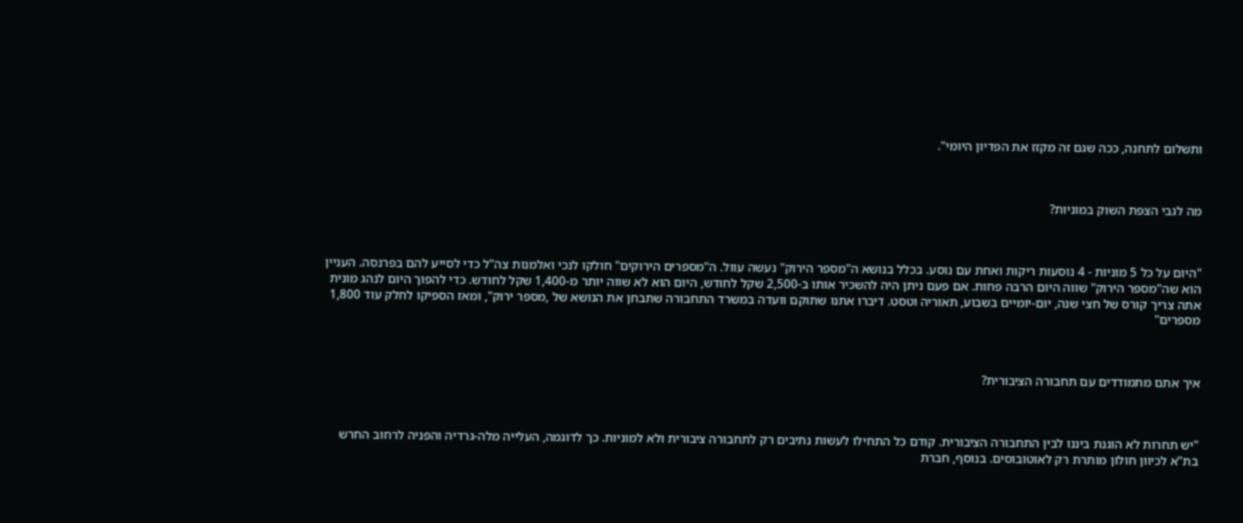ותשלום לתחנה, ככה שגם זה מקזז את הפדיון היומי".



מה לגבי הצפת השוק במוניות?



"היום על כל 5 מוניות - 4 נוסעות ריקות ואחת עם נוסע. בכלל בנושא ה"מספר הירוק" נעשה עוול. ה"מספרים הירוקים" חולקו לנכי ואלמנות צה"ל כדי לסייע להם בפרנסה. העניין הוא שה"מספר הירוק" שווה היום הרבה פחות. אם פעם ניתן היה להשכיר אותו ב-2,500 שקל לחודש, היום הוא לא שווה יותר מ-1,400 שקל לחודש. כדי להפוך היום לנהג מונית אתה צריך קורס של חצי שנה, יום-יומיים בשבוע, תאוריה וטסט. דיברו אתנו שתוקם וועדה במשרד התחבורה שתבחן את הנושא של ,מספר ירוק", ומאז הספיקו לחלק עוד 1,800 מספרים"



איך אתם מתמודדים עם תחבורה הציבורית?



"יש תחרות לא הוגנת ביננו לבין התחבורה הציבורית. קודם כל התחילו לעשות נתיבים רק לתחבורה ציבורית ולא למוניות. כך לדוגמה, העלייה מלה-גרדיה והפניה לרחוב החרש בת"א לכיוון חולון מותרת רק לאוטובוסים. בנוסף, חברת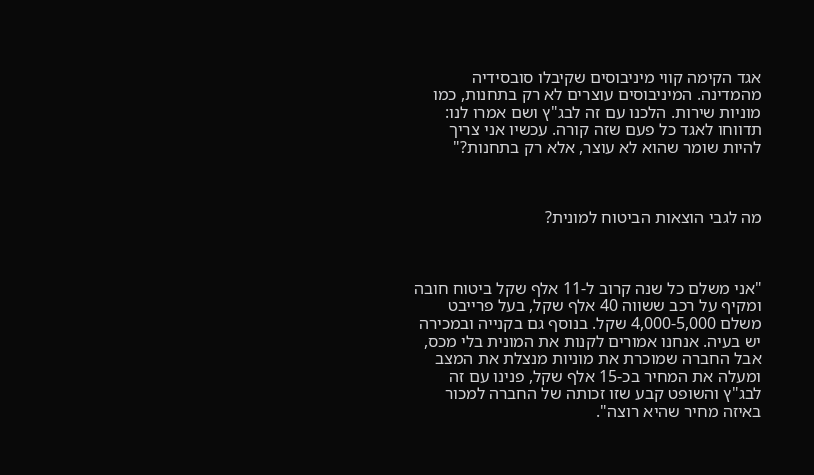אגד הקימה קווי מיניבוסים שקיבלו סובסידיה מהמדינה. המיניבוסים עוצרים לא רק בתחנות, כמו מוניות שירות. הלכנו עם זה לבג"ץ ושם אמרו לנו: תדווחו לאגד כל פעם שזה קורה. עכשיו אני צריך להיות שומר שהוא לא עוצר, אלא רק בתחנות?"



מה לגבי הוצאות הביטוח למונית?



"אני משלם כל שנה קרוב ל-11 אלף שקל ביטוח חובה ומקיף על רכב ששווה 40 אלף שקל, בעל פרייבט משלם 4,000-5,000 שקל. בנוסף גם בקנייה ובמכירה יש בעיה. אנחנו אמורים לקנות את המונית בלי מכס, אבל החברה שמוכרת את מוניות מנצלת את המצב ומעלה את המחיר בכ-15 אלף שקל, פנינו עם זה לבג"ץ והשופט קבע שזו זכותה של החברה למכור באיזה מחיר שהיא רוצה".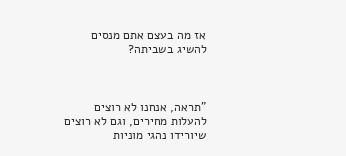אז מה בעצם אתם מנסים להשיג בשביתה?



"תראה, אנחנו לא רוצים להעלות מחירים, וגם לא רוצים שיורידו נהגי מוניות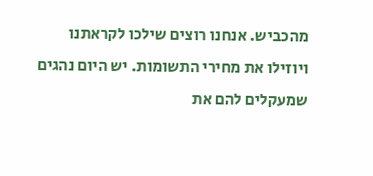מהכביש. אנחנו רוצים שילכו לקראתנו ויוזילו את מחירי התשומות. יש היום נהגים שמעקלים להם את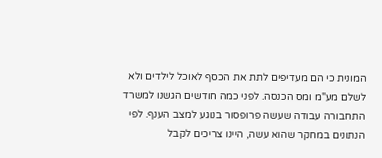המונית כי הם מעדיפים לתת את הכסף לאוכל לילדים ולא לשלם מע"מ ומס הכנסה. לפני כמה חודשים הגשנו למשרד התחבורה עבודה שעשה פרופסור בנוגע למצב הענף. לפי הנתונים במחקר שהוא עשה, היינו צריכים לקבל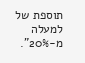תוספת של למעלה מ-20%".